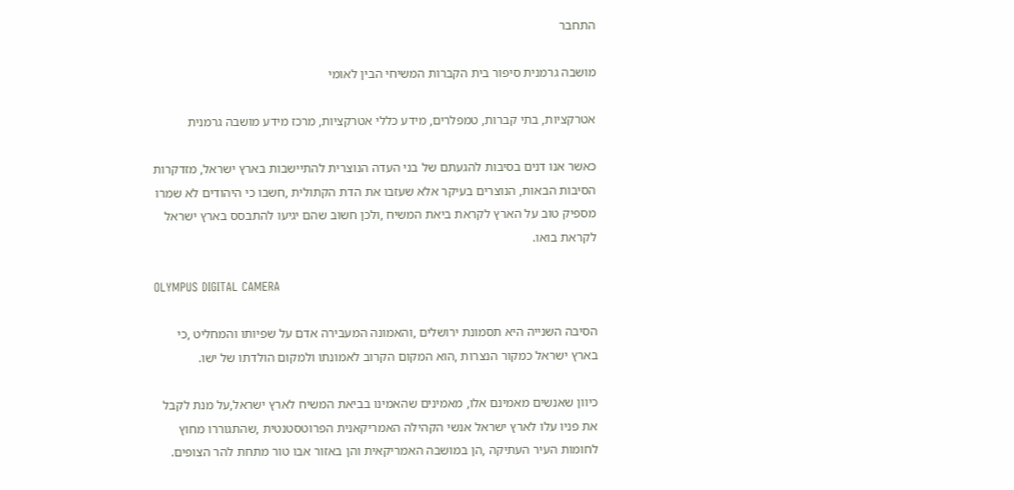התחבר

מושבה גרמנית סיפור בית הקברות המשיחי הבין לאומי

אטרקציות, בתי קברות, טמפלרים, מידע כללי אטרקציות, מרכז מידע מושבה גרמנית

כאשר אנו דנים בסיבות להגעתם של בני העדה הנוצרית להתיישבות בארץ ישראל, מזדקרות הסיבות הבאות, הנוצרים בעיקר אלא שעזבו את הדת הקתולית ,חשבו כי היהודים לא שמרו מספיק טוב על הארץ לקראת ביאת המשיח ,ולכן חשוב שהם יגיעו להתבסס בארץ ישראל לקראת בואו.

OLYMPUS DIGITAL CAMERA

הסיבה השנייה היא תסמונת ירושלים ,והאמונה המעבירה אדם על שפיותו והמחליט ,כי בארץ ישראל כמקור הנצרות ,הוא המקום הקרוב לאמונתו ולמקום הולדתו של ישו.

כיוון שאנשים מאמינם אלו, מאמינים שהאמינו בביאת המשיח לארץ ישראל,על מנת לקבל את פניו עלו לארץ ישראל אנשי הקהילה האמריקאנית הפרוטסטנטית ,שהתגוררו מחוץ לחומות העיר העתיקה ,הן במושבה האמריקאית והן באזור אבו טור מתחת להר הצופים.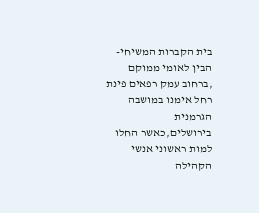בית הקברות המשיחי-הבין לאומי ממוקם ,ברחוב עמק רפאים פינת רחל אימנו במושבה הגרמנית בירושלים,כאשר החלו למות ראשוני אנשי הקהילה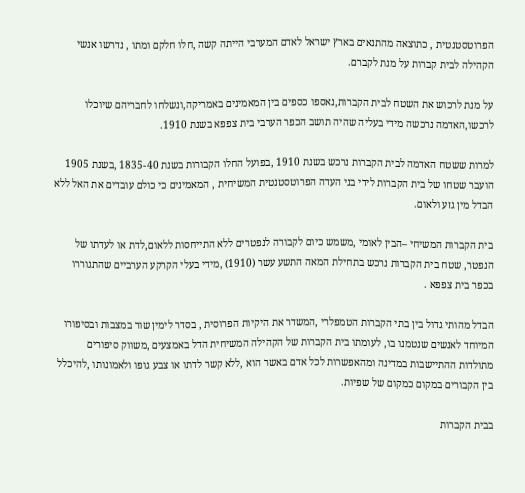הפרוטסטנטית , כתוצאה מהתנאים בארץ ישראל לאדם המערבי הייתה קשה ,חלו חלקם ומתו , נדרשו אנשי הקהילה לבית קברות על מנת לקברם.

על מנת לרכוש את השטח לבית הקברות,נאספו כספים בין המאמינים באמריקה,ונשלחו לחבריהם שיוכלו לרכשו,האדמה נרכשה מידי בעליה שהיה תושב הכפר הערבי בית צפפא בשנת 1910.

למרות ששטח האדמה לבית הקברות נרכש בשנת 1910 ,בפועל החלו הקבורות בשנת 1835-40 ,בשנת 1905 הועבר שטחו של בית הקברות לידי בני העדה הפרוטסטנטית המשיחית , המאמינים כי כולם עובדים את האל ללא הבדל מין גזע ולאום.

בית הקברות המשיחי –הבין לאומי ,משמש כיום לקבורה לנפטרים ללא התייחסות ללאום,לדת או לעדתו של הנפטר, שטח בית הקברות נרכש בתחילת המאה התשע עשר (1910) ,מידי בעלי הקרקע הערביים שהתגוררו בכפר בית צפפא .

הבדל מהותי גדול בין בתי הקברות הטמפלרי ,המשדר את היקיות הפרוסית , בסדר לימין שור במצבות ובסיפורו המיוחד לאנשים שנטמנו בו, לעומתו בית הקברות של הקהילה המשיחית הדל באמצעים ,משווק סיפורים מתולדות ההתיישבות במדינה ומהאפשרות לכל אדם באשר הוא ,ללא קשר לדתו או צבע גופו ולאמונותו ,להיכלל בין הקבורים במקום כמקום של שפיות.

בבית הקברות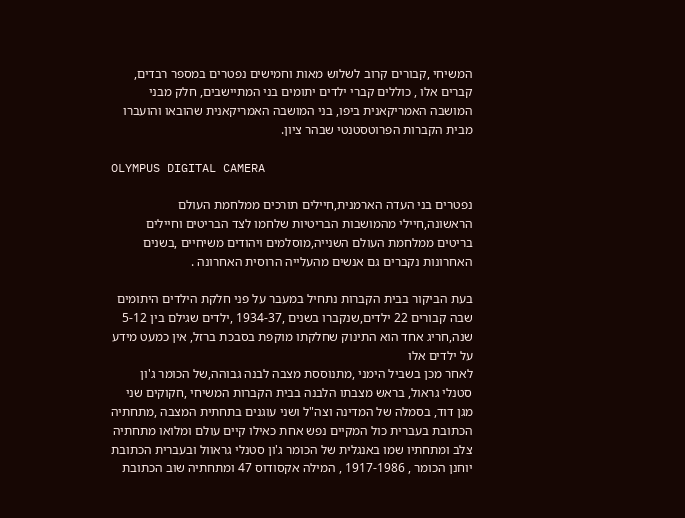המשיחי ,קבורים קרוב לשלוש מאות וחמישים נפטרים במספר רבדים, קברים אלו , כוללים קברי ילדים יתומים בני המתיישבים, חלק מבני המושבה האמריקאנית ביפו, בני המושבה האמריקאנית שהובאו והועברו מבית הקברות הפרוטסטנטי שבהר ציון.

OLYMPUS DIGITAL CAMERA

נפטרים בני העדה הארמנית,חיילים תורכים ממלחמת העולם הראשונה,חיילי מהמושבות הבריטיות שלחמו לצד הבריטים וחיילים בריטים ממלחמת העולם השנייה,מוסלמים ויהודים משיחיים ,בשנים האחרונות נקברים גם אנשים מהעלייה הרוסית האחרונה .

בעת הביקור בבית הקברות נתחיל במעבר על פני חלקת הילדים היתומים שבה קבורים 22 ילדים,שנקברו בשנים ,1934-37 ,ילדים שגילם בין 5-12 שנה,חריג אחד הוא התינוק שחלקתו מוקפת בסבכת ברזל, אין כמעט מידע על ילדים אלו
לאחר מכן בשביל הימני ,מתנוססת מצבה לבנה גבוהה,של הכומר ג'ון סטנלי גראול, בראש מצבתו הלבנה בבית הקברות המשיחי ,חקוקים שני מגן דוד, בסמלה של המדינה וצה"ל ושני עוגנים בתחתית המצבה ,מתחתיה הכתובת בעברית כול המקיים נפש אחת כאילו קיים עולם ומלואו מתחתיה צלב ומתחתיו שמו באנגלית של הכומר ג'ון סטנלי גראוול ובעברית הכתובת יוחנן הכומר , 1917-1986 , המילה אקסודוס 47 ומתחתיה שוב הכתובת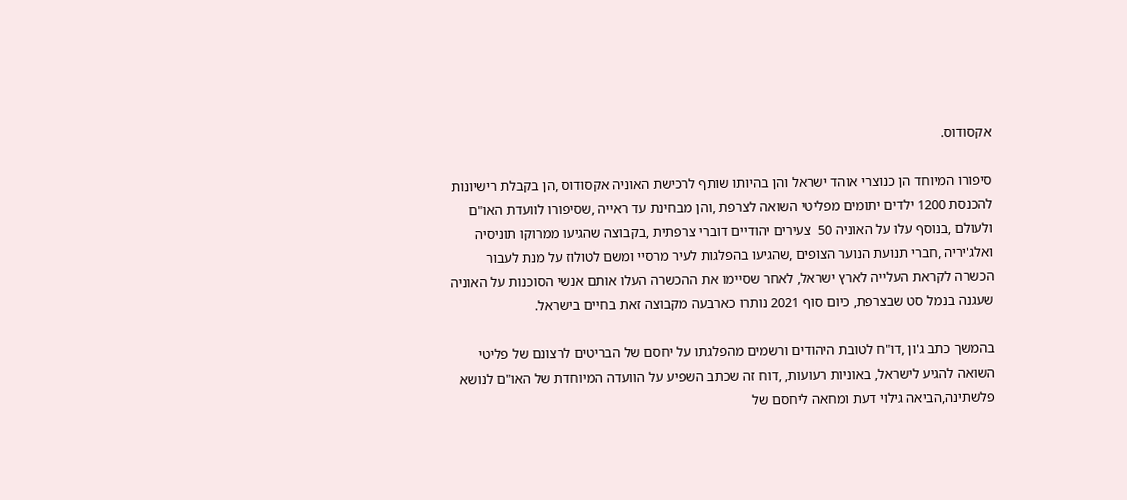אקסודוס.

סיפורו המיוחד הן כנוצרי אוהד ישראל והן בהיותו שותף לרכישת האוניה אקסודוס ,הן בקבלת רישיונות להכנסת 1200 ילדים יתומים מפליטי השואה לצרפת ,והן מבחינת עד ראייה ,שסיפורו לוועדת האו"ם ולעולם ,בנוסף עלו על האוניה 50  צעירים יהודיים דוברי צרפתית ,בקבוצה שהגיעו ממרוקו תוניסיה ואלג'יריה ,חברי תנועת הנוער הצופים ,שהגיעו בהפלגות לעיר מרסיי ומשם לטולוז על מנת לעבור הכשרה לקראת העלייה לארץ ישראל, לאחר שסיימו את ההכשרה העלו אותם אנשי הסוכנות על האוניה שעגנה בנמל סט שבצרפת, כיום סוף 2021 נותרו כארבעה מקבוצה זאת בחיים בישראל.

בהמשך כתב ג'ון ,דו"ח לטובת היהודים ורשמים מהפלגתו על יחסם של הבריטים לרצונם של פליטי השואה להגיע לישראל, באוניות רעועות, ,דוח זה שכתב השפיע על הוועדה המיוחדת של האו"ם לנושא פלשתינה,הביאה גילוי דעת ומחאה ליחסם של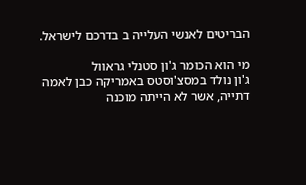הבריטים לאנשי העלייה ב בדרכם לישראל.

מי הוא הכומר ג'ון סטנלי גראוול
ג'ון נולד במסצ'וסטס באמריקה כבן לאמה דתייה, אשר לא הייתה מוכנה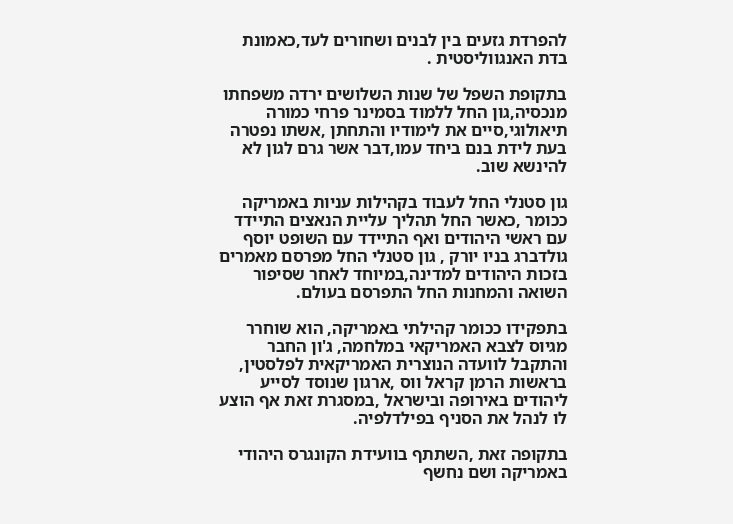להפרדת גזעים בין לבנים ושחורים לעד,כאמונת בדת האנגווליסטית .

בתקופת השפל של שנות השלושים ירדה משפחתו מנכסיה,גון החל ללמוד בסמינר פרחי כמורה תיאולוגי,סיים את לימודיו והתחתן ,אשתו נפטרה בעת לידת בנם ביחד עמו,דבר אשר גרם לגון לא להינשא שוב.

גון סטנלי החל לעבוד בקהילות עניות באמריקה ככומר ,כאשר החל תהליך עליית הנאצים התיידד עם ראשי היהודים ואף התיידד עם השופט יוסף גולדברג בניו יורק , גון סטנלי החל מפרסם מאמרים בזכות היהודים למדינה,במיוחד לאחר שסיפור השואה והמחנות החל התפרסם בעולם.

בתפקידו ככומר קהילתי באמריקה, הוא שוחרר מגיוס לצבא האמריקאי במלחמה, ג'ון החבר והתקבל לוועדה הנוצרית האמריקאית לפלסטין, בראשות הרמן קראל ווס ,ארגון שנוסד לסייע ליהודים באירופה ובישראל ,במסגרת זאת אף הוצע לו לנהל את הסניף בפילדלפיה.

בתקופה זאת ,השתתף בוועידת הקונגרס היהודי באמריקה ושם נחשף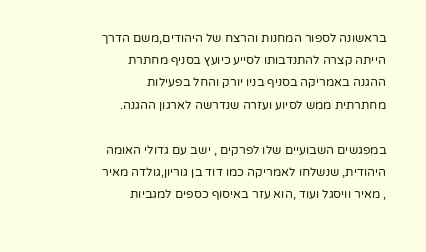בראשונה לספור המחנות והרצח של היהודים,משם הדרך הייתה קצרה להתנדבותו לסייע כיועץ בסניף מחתרת ההגנה באמריקה בסניף בניו יורק והחל בפעילות מחתרתית ממש לסיוע ועזרה שנדרשה לארגון ההגנה.

במפגשים השבועיים שלו לפרקים , ישב עם גדולי האומה היהודית, שנשלחו לאמריקה כמו דוד בן גוריון,גולדה מאיר , מאיר וויסגל ועוד ,הוא עזר באיסוף כספים למגביות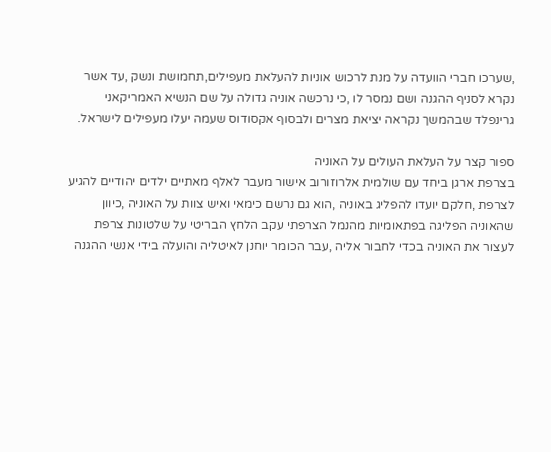,שערכו חברי הוועדה על מנת לרכוש אוניות להעלאת מעפילים,תחמושת ונשק ,עד אשר נקרא לסניף ההגנה ושם נמסר לו ,כי נרכשה אוניה גדולה על שם הנשיא האמריקאני גרינפלד שבהמשך נקראה יציאת מצרים ולבסוף אקסודוס שעמה יעלו מעפילים לישראל.

ספור קצר על העלאת העולים על האוניה
בצרפת ארגן ביחד עם שולמית אלרוזורוב אישור מעבר לאלף מאתיים ילדים יהודיים להגיע לצרפת ,חלקם יועדו להפליג באוניה ,הוא גם נרשם כימאי ואיש צוות על האוניה ,כיוון שהאוניה הפליגה בפתאומיות מהנמל הצרפתי עקב הלחץ הבריטי על שלטונות צרפת לעצור את האוניה בכדי לחבור אליה ,עבר הכומר יוחנן לאיטליה והועלה בידי אנשי ההגנה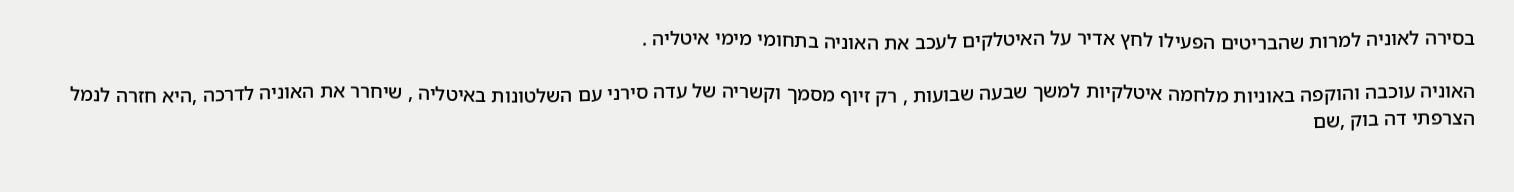בסירה לאוניה למרות שהבריטים הפעילו לחץ אדיר על האיטלקים לעכב את האוניה בתחומי מימי איטליה .

האוניה עוכבה והוקפה באוניות מלחמה איטלקיות למשך שבעה שבועות , רק זיוף מסמך וקשריה של עדה סירני עם השלטונות באיטליה , שיחרר את האוניה לדרכה ,היא חזרה לנמל הצרפתי דה בוק ,שם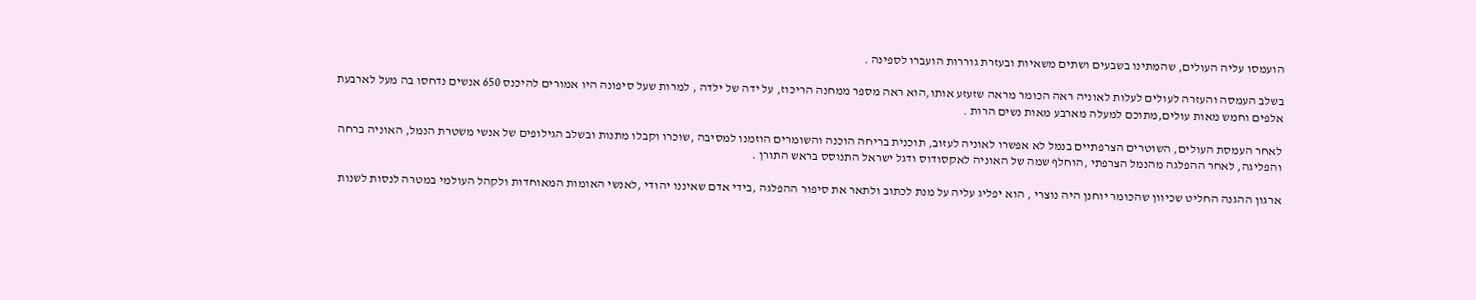הועמסו עליה העולים, שהמתינו בשבעים ושתים משאיות ובעזרת גוררות הועברו לספינה .

בשלב העמסה והעזרה לעולים לעלות לאוניה ראה הכומר מראה שזעזע אותו,הוא ראה מספר ממחנה הריכוז, על ידה של ילדה , למרות שעל סיפונה היו אמורים להיכנס 650 אנשים נדחסו בה מעל לארבעת אלפים וחמש מאות עולים,מתוכם למעלה מארבע מאות נשים הרות .

לאחר העמסת העולים, השוטרים הצרפתיים בנמל לא אפשרו לאוניה לעזוב, תוכנית בריחה הוכנה והשומרים הוזמנו למסיבה ,שוכרו וקבלו מתנות ובשלב הגילופים של אנשי משטרת הנמל, האוניה ברחה והפליגה, לאחר ההפלגה מהנמל הצרפתי ,הוחלף שמה של האוניה לאקסודוס ודגל ישראל התנוסס בראש התורן .

ארגון ההגנה החליט שכיוון שהכומר יוחנן היה נוצרי , הוא יפליג עליה על מנת לכתוב ולתאר את סיפור ההפלגה ,בידי אדם שאיננו יהודי ,לאנשי האומות המאוחדות ולקהל העולמי במטרה לנסות לשנות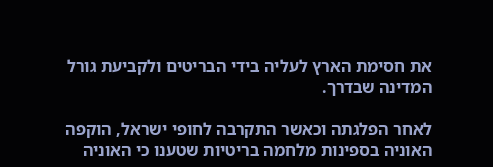את חסימת הארץ לעליה בידי הבריטים ולקביעת גורל המדינה שבדרך.

לאחר הפלגתה וכאשר התקרבה לחופי ישראל, הוקפה האוניה בספינות מלחמה בריטיות שטענו כי האוניה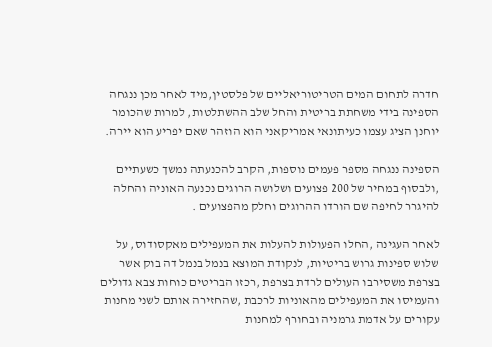חדרה לתחום המים הטריטוריאליים של פלסטין,מיד לאחר מכן ננגחה הספינה בידי משחתת בריטית והחל שלב ההשתלטות, למרות שהכומר יוחנן הציג עצמו כעיתונאי אמריקאני הוא הוזהר שאם יפריע הוא יירה.

הספינה ננגחה מספר פעמים נוספות, הקרב להכנעתה נמשך כשעתיים ,ולבסוף במחיר של 200 פצועים ושלושה הרוגים נכנעה האוניה והחלה להיגרר לחיפה שם הורדו ההרוגים וחלק מהפצועים .

לאחר העגינה ,החלו הפעולות להעלות את המעפילים מאקסודוס, על שלוש ספינות גרוש בריטיות, לנקודת המוצא בנמל בנמל דה בוק אשר בצרפת משסירבו העולים לרדת בצרפת ,רכזו הבריטים כוחות צבא גדולים והעמיסו את המעפילים מהאוניות לרכבת ,שהחזירה אותם לשני מחנות עקורים על אדמת גרמניה ובחורף למחנות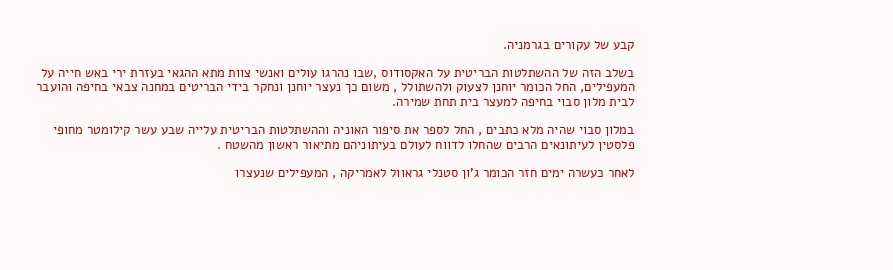קבע של עקורים בגרמניה.

בשלב הזה של ההשתלטות הבריטית על האקסודוס ,שבו נהרגו עולים ואנשי צוות מתא ההגאי בעזרת ירי באש חייה על המעפילים, החל הכומר יוחנן לצעוק ולהשתולל , משום כך נעצר יוחנן ונחקר בידי הבריטים במחנה צבאי בחיפה והועבר לבית מלון סבוי בחיפה למעצר בית תחת שמירה.

במלון סבוי שהיה מלא כתבים , החל לספר את סיפור האוניה וההשתלטות הבריטית עלייה שבע עשר קילומטר מחופי פלסטין לעיתונאים הרבים שהחלו לדווח לעולם בעיתוניהם מתיאור ראשון מהשטח .

לאחר כעשרה ימים חזר הכומר ג'ון סטנלי גראוול לאמריקה , המעפילים שנעצרו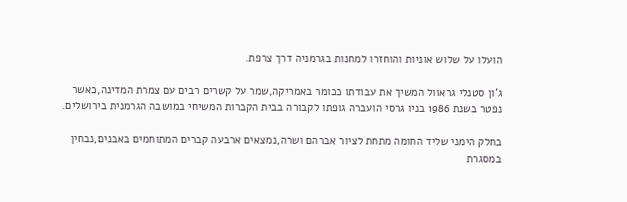הועלו על שלוש אוניות והוחזרו למחנות בגרמניה דרך צרפת.

ג'ון סטנלי גראוול המשיך את עבודתו ככומר באמריקה,שמר על קשרים רבים עם צמרת המדינה,כאשר נפטר בשנת 1986 בניו גרסי הועברה גופתו לקבורה בבית הקברות המשיחי במושבה הגרמנית בירושלים.

בחלק הימני שליד החומה מתחת לציור אברהם ושרה,נמצאים ארבעה קברים המתוחמים באבנים,נבחין במסגרת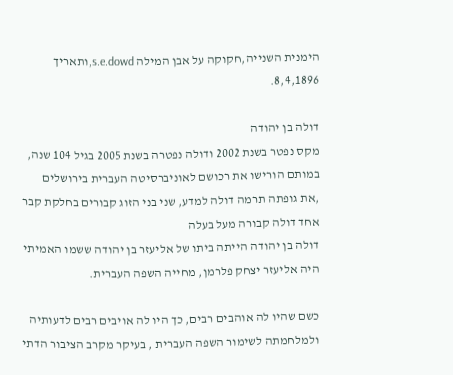הימנית השנייה,חקוקה על אבן המילה s.e.dowd,ותאריך 8,4,1896.

דולה בן יהודה
מקס נפטר בשנת 2002 ודולה נפטרה בשנת 2005 בגיל 104 שנה, במותם הורישו את רכושם לאוניברסיטה העברית בירושלים ,את גופתה תרמה דולה למדע, שני בני הזוג קבורים בחלקת קבר אחד דולה קבורה מעל בעלה
דולה בן יהודה הייתה ביתו של אליעזר בן יהודה ששמו האמיתי היה אליעזר יצחק פלרמן, מחייה השפה העברית.

כשם שהיו לה אוהבים רבים, כך היו לה אויבים רבים לדעותיה ולמלחמתה לשימור השפה העברית , בעיקר מקרב הציבור הדתי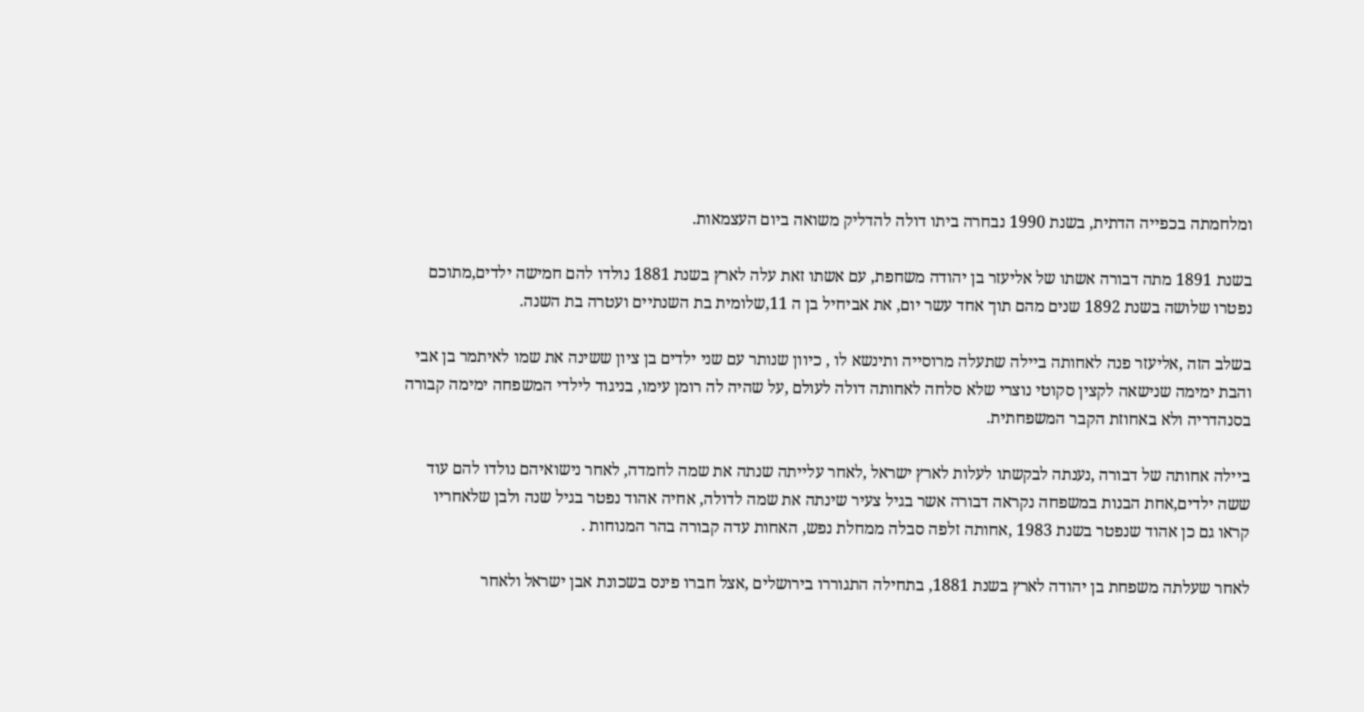ומלחמתה בכפייה הדתית, בשנת 1990 נבחרה ביתו דולה להדליק משואה ביום העצמאות.

בשנת 1891 מתה דבורה אשתו של אליעזר בן יהודה משחפת, עם אשתו זאת עלה לארץ בשנת 1881 נולדו להם חמישה ילדים,מתוכם נפטרו שלושה בשנת 1892 שנים מהם תוך אחד עשר יום, את אביחיל בן ה 11,שלומית בת השנתיים ועטרה בת השנה.

בשלב הזה ,אליעזר פנה לאחותה ביילה שתעלה מרוסייה ותינשא לו , כיוון שנותר עם שני ילדים בן ציון ששינה את שמו לאיתמר בן אבי והבת ימימה שנישאה לקצין סקוטי נוצרי שלא סלחה לאחותה דולה לעולם ,על שהיה לה רומן עימו, בניגוד לילדי המשפחה ימימה קבורה בסנהדריה ולא באחוזת הקבר המשפחתית.

ביילה אחותה של דבורה ,נענתה לבקשתו לעלות לארץ ישראל ,לאחר עלייתה שנתה את שמה לחמדה, לאחר נישואיהם נולדו להם עוד ששה ילדים,אחת הבנות במשפחה נקראה דבורה אשר בגיל צעיר שינתה את שמה לדולה, אחיה אהוד נפטר בגיל שנה ולבן שלאחריו קראו גם כן אהוד שנפטר בשנת 1983 ,אחותה זלפה סבלה ממחלת נפש, האחות עדה קבורה בהר המנוחות .

לאחר שעלתה משפחת בן יהודה לארץ בשנת 1881, בתחילה התגוררו בירושלים ,אצל חברו פינס בשכונת אבן ישראל ולאחר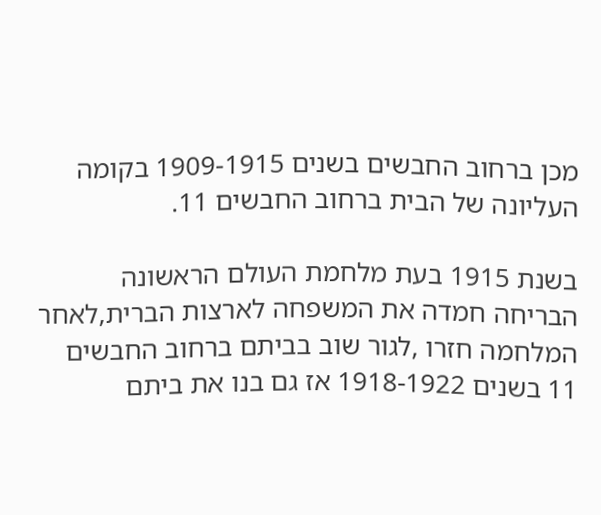מכן ברחוב החבשים בשנים 1909-1915 בקומה העליונה של הבית ברחוב החבשים 11.

בשנת 1915 בעת מלחמת העולם הראשונה הבריחה חמדה את המשפחה לארצות הברית,לאחר המלחמה חזרו ,לגור שוב בביתם ברחוב החבשים 11 בשנים 1918-1922 אז גם בנו את ביתם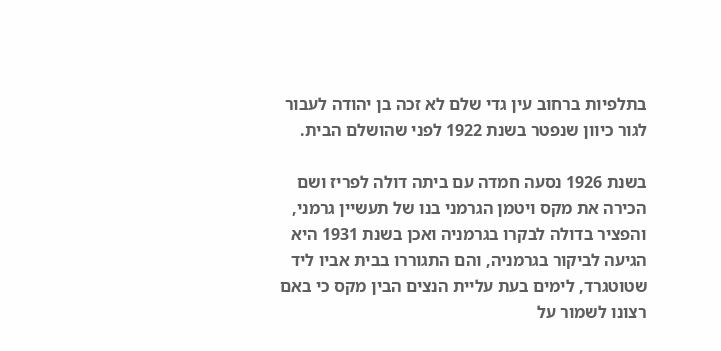בתלפיות ברחוב עין גדי שלם לא זכה בן יהודה לעבור לגור כיוון שנפטר בשנת 1922 לפני שהושלם הבית.

בשנת 1926 נסעה חמדה עם ביתה דולה לפריז ושם הכירה את מקס ויטמן הגרמני בנו של תעשיין גרמני, והפציר בדולה לבקרו בגרמניה ואכן בשנת 1931 היא הגיעה לביקור בגרמניה, והם התגוררו בבית אביו ליד שטוטגרד, לימים בעת עליית הנצים הבין מקס כי באם רצונו לשמור על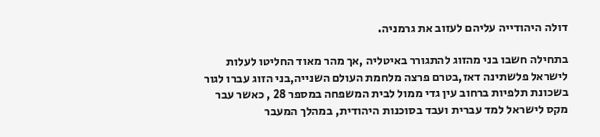דולה היהודייה עליהם לעזוב את גרמניה.

בתחילה חשבו בני מהזוג להתגורר באיטליה ,אך מהר מאוד החליטו לעלות לישראל פלשתינה דאז,בטרם פרצה מלחמת העולם השנייה,בני הזוג עברו לגור בשכונת תלפיות ברחוב עין גדי ממול לבית המשפחה במספר 28 , כאשר עבר מקס לישראל למד עברית ועבד בסוכנות היהודית, במהלך המעבר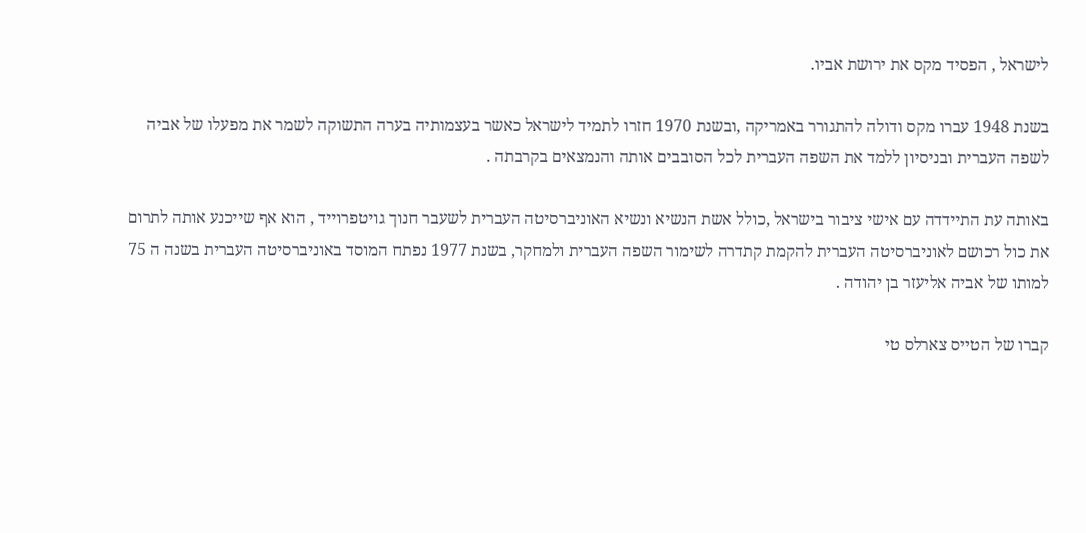לישראל , הפסיד מקס את ירושת אביו.

בשנת 1948 עברו מקס ודולה להתגורר באמריקה ,ובשנת 1970 חזרו לתמיד לישראל כאשר בעצמותיה בערה התשוקה לשמר את מפעלו של אביה לשפה העברית ובניסיון ללמד את השפה העברית לכל הסובבים אותה והנמצאים בקרבתה .

באותה עת התיידדה עם אישי ציבור בישראל ,כולל אשת הנשיא ונשיא האוניברסיטה העברית לשעבר חנוך גויטפרוייד , הוא אף שייכנע אותה לתרום את כול רכושם לאוניברסיטה העברית להקמת קתדרה לשימור השפה העברית ולמחקר, בשנת 1977 נפתח המוסד באוניברסיטה העברית בשנה ה 75 למותו של אביה אליעזר בן יהודה .

קברו של הטייס צארלס טי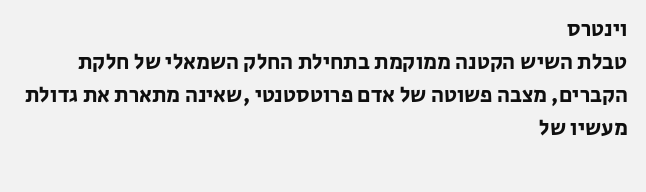וינטרס
טבלת השיש הקטנה ממוקמת בתחילת החלק השמאלי של חלקת הקברים, מצבה פשוטה של אדם פרוטסטנטי ,שאינה מתארת את גדולת מעשיו של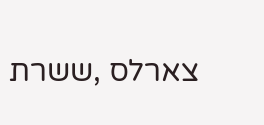צארלס ,ששרת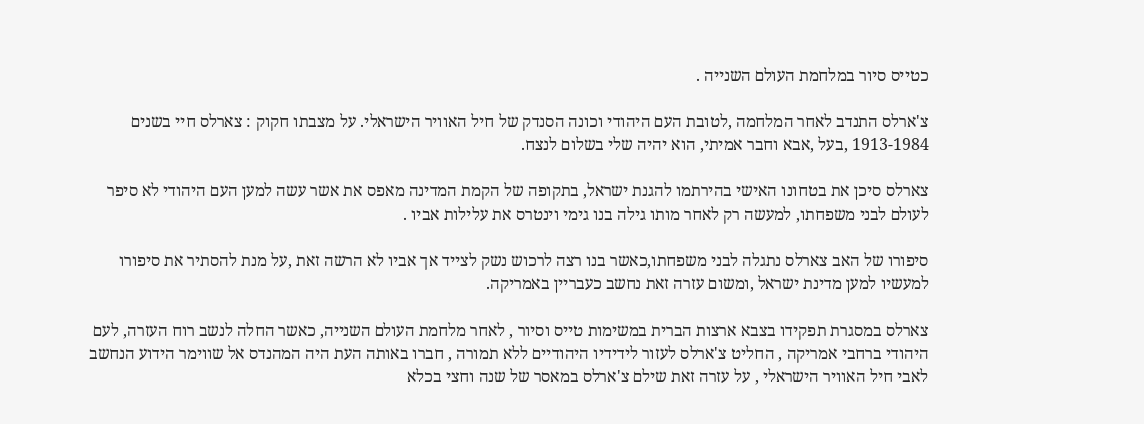כטייס סיור במלחמת העולם השנייה .

צ'ארלס התנדב לאחר המלחמה ,לטובת העם היהודי וכונה הסנדק של חיל האוויר הישראלי. על מצבתו חקוק : צארלס חיי בשנים 1913-1984 ,בעל ,אבא וחבר אמיתי, הוא יהיה שלי בשלום לנצח.

צארלס סיכן את בטחונו האישי בהירתמו להגנת ישראל, בתקופה של הקמת המדינה מאפס את אשר עשה למען העם היהודי לא סיפר לעולם לבני משפחתו, למעשה רק לאחר מותו גילה בנו גימי וינטרס את עלילות אביו .

סיפורו של האב צארלס נתגלה לבני משפחתו,כאשר בנו רצה לרכוש נשק לצייד אך אביו לא הרשה זאת ,על מנת להסתיר את סיפורו למעשיו למען מדינת ישראל ,ומשום עזרה זאת נחשב כעבריין באמריקה.

צארלס במסגרת תפקידו בצבא ארצות הברית במשימות טייס וסיור , לאחר מלחמת העולם השנייה, כאשר החלה לנשב רוח העזרה, לעם היהודי ברחבי אמריקה , החליט צ'ארלס לעזור לידידיו היהודיים ללא תמורה , חברו באותה העת היה המהנדס אל שווימר הידוע הנחשב לאבי חיל האוויר הישראלי , על עזרה זאת שילם צ'ארלס במאסר של שנה וחצי בכלא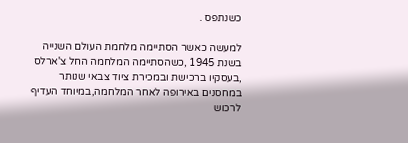כשנתפס .

למעשה כאשר הסתיימה מלחמת העולם השנייה בשנת 1945 ,כשהסתיימה המלחמה החל צ'ארלס ,בעסקיו ברכישת ובמכירת ציוד צבאי שנותר במחסנים באירופה לאחר המלחמה,במיוחד העדיף לרכוש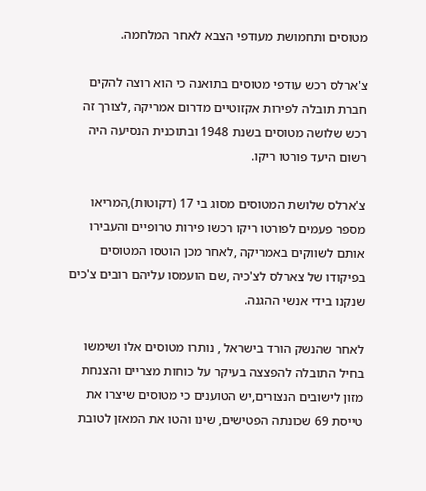מטוסים ותחמושת מעודפי הצבא לאחר המלחמה.

צ'ארלס רכש עודפי מטוסים בתואנה כי הוא רוצה להקים חברת תובלה לפירות אקזוטיים מדרום אמריקה ,לצורך זה רכש שלושה מטוסים בשנת 1948 ובתוכנית הנסיעה היה רשום היעד פורטו ריקו.

צ'ארלס שלושת המטוסים מסוג בי 17 (דקוטות),המריאו מספר פעמים לפורטו ריקו רכשו פירות טרופיים והעבירו אותם לשווקים באמריקה ,לאחר מכן הוטסו המטוסים בפיקודו של צארלס לצ'כיה ,שם הועמסו עליהם רובים צ'כים שנקנו בידי אנשי ההגנה.

לאחר שהנשק הורד בישראל , נותרו מטוסים אלו ושימשו בחיל התובלה להפצצה בעיקר על כוחות מצריים והצנחת מזון לישובים הנצורים,יש הטוענים כי מטוסים שיצרו את טייסת 69 שכונתה הפטישים, שינו והטו את המאזן לטובת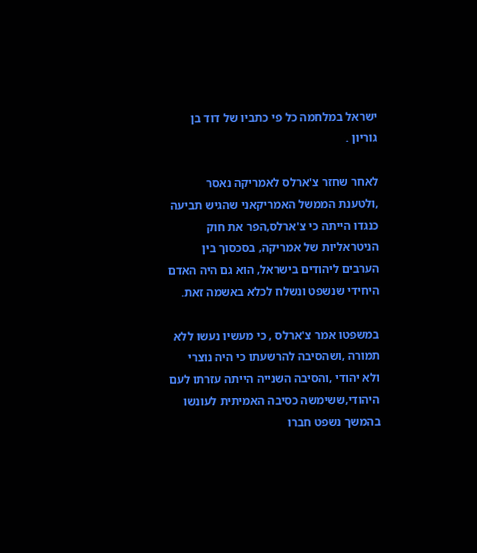ישראל במלחמה כל פי כתביו של דוד בן גוריון .

לאחר שחזר צ'ארלס לאמריקה נאסר ,ולטענת הממשל האמריקאני שהגיש תביעה כנגדו הייתה כי צ'ארלס,הפר את חוק הניטראליות של אמריקה, בסכסוך בין הערבים ליהודים בישראל, הוא גם היה האדם היחידי שנשפט ונשלח לכלא באשמה זאת.

במשפטו אמר צ'ארלס , כי מעשיו נעשו ללא תמורה ,ושהסיבה להרשעתו כי היה נוצרי ולא יהודי ,והסיבה השנייה הייתה עזרתו לעם היהודי,ששימשה כסיבה האמיתית לעונשו בהמשך נשפט חברו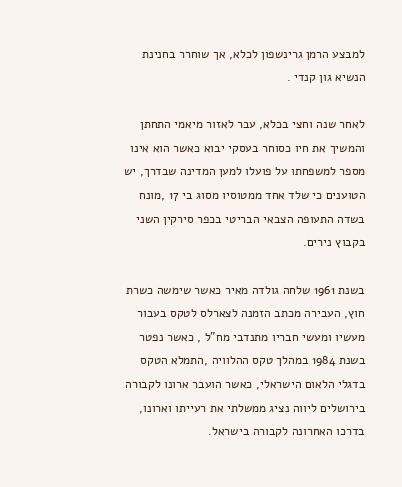למבצע הרמן גרינשפון לכלא, אך שוחרר בחנינת הנשיא גון קנדי .

לאחר שנה וחצי בכלא, עבר לאזור מיאמי התחתן והמשיך את חיו כסוחר בעסקי יבוא כאשר הוא אינו מספר למשפחתו על פועלו למען המדינה שבדרך, יש הטוענים כי שלד אחד ממטוסיו מסוג בי 17 ,מונח בשדה התעופה הצבאי הבריטי בכפר סירקין השני בקבוץ נירים.

בשנת 1961 שלחה גולדה מאיר כאשר שימשה כשרת חוץ, העבירה מכתב הזמנה לצארלס לטקס בעבור מעשיו ומעשי חבריו מתנדבי מח"ל , כאשר נפטר בשנת 1984 במהלך טקס ההלוויה ,התמלא הטקס בדגלי הלאום הישראלי, כאשר הועבר ארונו לקבורה בירושלים ליווה נציג ממשלתי את רעייתו וארונו, בדרכו האחרונה לקבורה בישראל.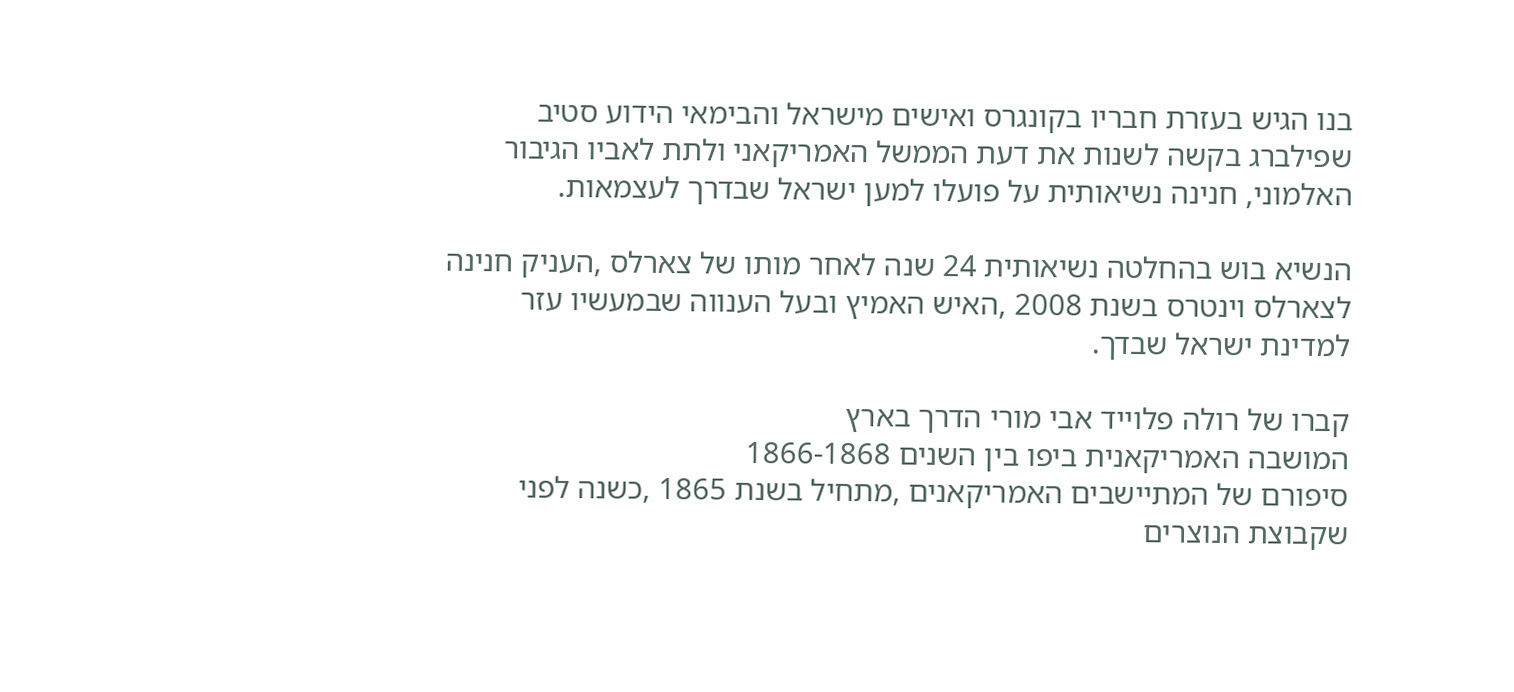בנו הגיש בעזרת חבריו בקונגרס ואישים מישראל והבימאי הידוע סטיב שפילברג בקשה לשנות את דעת הממשל האמריקאני ולתת לאביו הגיבור האלמוני, חנינה נשיאותית על פועלו למען ישראל שבדרך לעצמאות.

הנשיא בוש בהחלטה נשיאותית 24 שנה לאחר מותו של צארלס ,העניק חנינה לצארלס וינטרס בשנת 2008 ,האיש האמיץ ובעל הענווה שבמעשיו עזר למדינת ישראל שבדך.

קברו של רולה פלוייד אבי מורי הדרך בארץ
המושבה האמריקאנית ביפו בין השנים 1866-1868
סיפורם של המתיישבים האמריקאנים ,מתחיל בשנת 1865 ,כשנה לפני שקבוצת הנוצרים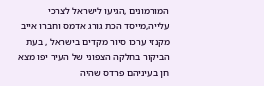המורמונים ,הגיעו לישראל לצרכי עלייה,מייסד הכת גורג אדמס וחברו אייב מקנזי ערכו סיור מקדים בישראל , בעת הביקור בחלקה הצפוני של העיר יפו מצא חן בעיניהם פרדס שהיה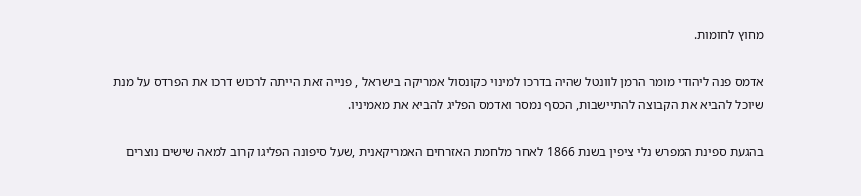מחוץ לחומות.

אדמס פנה ליהודי מומר הרמן לוונטל שהיה בדרכו למינוי כקונסול אמריקה בישראל , פנייה זאת הייתה לרכוש דרכו את הפרדס על מנת שיוכל להביא את הקבוצה להתיישבות, הכסף נמסר ואדמס הפליג להביא את מאמיניו.

בהגעת ספינת המפרש נלי ציפין בשנת 1866 לאחר מלחמת האזרחים האמריקאנית ,שעל סיפונה הפליגו קרוב למאה שישים נוצרים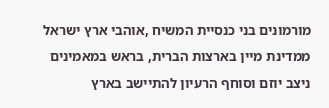מורמונים בני כנסיית המשיח ,אוהבי ארץ ישראל ממדינת מיין בארצות הברית, בראש במאמינים ניצב יוזם וסוחף הרעיון להתיישב בארץ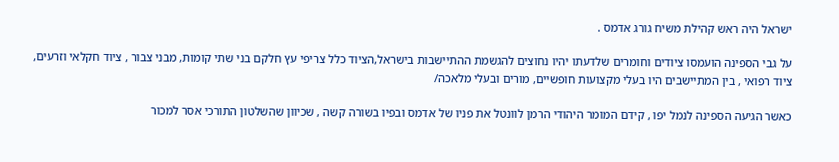ישראל היה ראש קהילת משיח גורג אדמס .

על גבי הספינה הועמסו ציודים וחומרים שלדעתו יהיו נחוצים להגשמת ההתיישבות בישראל,הציוד כלל צריפי עץ חלקם בני שתי קומות, מבני צבור , ציוד חקלאי וזרעים, ציוד רפואי , בין המתיישבים היו בעלי מקצועות חופשיים, מורים ובעלי מלאכה/

כאשר הגיעה הספינה לנמל יפו , קידם המומר היהודי הרמן לוונטל את פניו של אדמס ובפיו בשורה קשה , שכיוון שהשלטון התורכי אסר למכור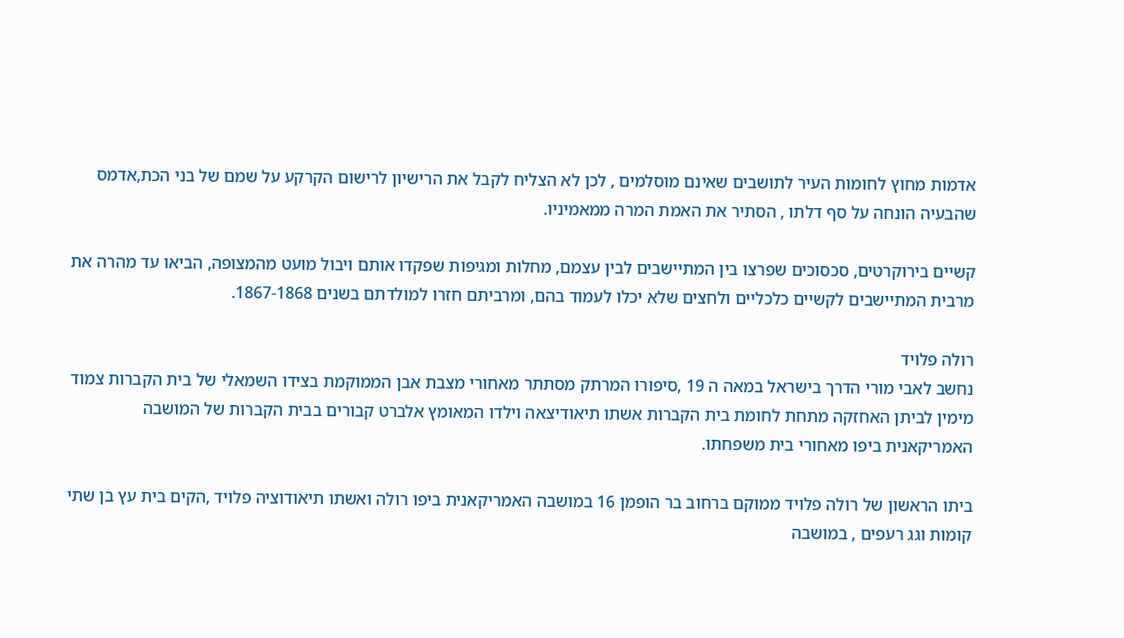אדמות מחוץ לחומות העיר לתושבים שאינם מוסלמים , לכן לא הצליח לקבל את הרישיון לרישום הקרקע על שמם של בני הכת,אדמס שהבעיה הונחה על סף דלתו , הסתיר את האמת המרה ממאמיניו.

קשיים בירוקרטים, סכסוכים שפרצו בין המתיישבים לבין עצמם, מחלות ומגיפות שפקדו אותם ויבול מועט מהמצופה, הביאו עד מהרה את מרבית המתיישבים לקשיים כלכליים ולחצים שלא יכלו לעמוד בהם, ומרביתם חזרו למולדתם בשנים 1867-1868.

רולה פלויד
נחשב לאבי מורי הדרך בישראל במאה ה 19 ,סיפורו המרתק מסתתר מאחורי מצבת אבן הממוקמת בצידו השמאלי של בית הקברות צמוד מימין לביתן האחזקה מתחת לחומת בית הקברות אשתו תיאודיצאה וילדו המאומץ אלברט קבורים בבית הקברות של המושבה האמריקאנית ביפו מאחורי בית משפחתו.

ביתו הראשון של רולה פלויד ממוקם ברחוב בר הופמן 16 במושבה האמריקאנית ביפו רולה ואשתו תיאודוציה פלויד ,הקים בית עץ בן שתי קומות וגג רעפים , במושבה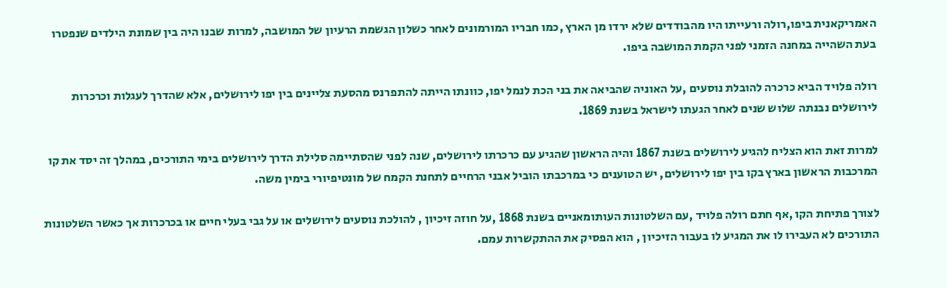האמריקאנית ביפו,רולה ורעייתו היו מהבודדים שלא ירדו מן הארץ ,כמו חבריו המורמונים לאחר כשלון הגשמת הרעיון של המושבה, למרות שבנו היה בין שמונת הילדים שנפטרו בעת השהייה במחנה הזמני לפני הקמת המושבה ביפו.

רולה פלויד הביא כרכרה להובלת נוסעים ,על האוניה שהביאה את בני הכת לנמל יפו, כוונתו הייתה להתפרנס מהסעת צליינים בין יפו לירושלים, אלא שהדרך לעגלות וכרכרות לירושלים נבנתה שלוש שנים לאחר הגעתו לישראל בשנת 1869.

למרות זאת הוא הצליח להגיע לירושלים בשנת 1867 והיה הראשון שהגיע עם כרכרתו לירושלים, שנה לפני שהסתיימה סלילת הדרך לירושלים בימי התורכים, במהלך זה יסד את קו המרכבות הראשון בארץ בקו בין יפו לירושלים, יש הטוענים כי במרכבתו הוביל אבני הרחיים לתחנת הקמח של מונטיפיורי בימין משה.

לצורך פתיחת הקו ,אף חתם רולה פלויד ,עם השלטונות העותומאניים בשנת 1868 ,על חוזה זיכיון , להולכת נוסעים לירושלים או על גבי בעלי חיים או בכרכרות אך כאשר השלטונות התורכים לא העבירו לו את המגיע לו בעבור הזיכיון , הוא הפסיק את ההתקשרות עמם.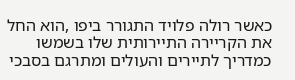כאשר רולה פלויד התגורר ביפו ,הוא החל את הקריירה התיירותית שלו בשמשו כמדריך לתיירים והעולים ומתרגם בסבכי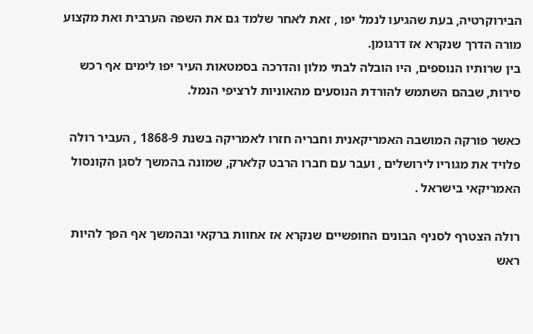הבירוקרטיה, בעת שהגיעו לנמל יפו , זאת לאחר שלמד גם את השפה הערבית ואת מקצוע מורה הדרך שנקרא אז דרגומן.
בין שרותיו הנוספים, היו הובלה לבתי מלון והדרכה בסמטאות העיר יפו לימים אף רכש סירות, שבהם השתמש להורדת הנוסעים מהאוניות לרציפי הנמל.

כאשר פורקה המושבה האמריקאנית וחבריה חזרו לאמריקה בשנת 1868-9 , העביר רולה פלויד את מגוריו לירושלים , ועבר עם חברו הרבט קלארק, שמונה בהמשך לסגן הקונסול האמריקאי בישראל .

רולה הצטרף לסניף הבונים החופשיים שנקרא אז אחוות ברקאי ובהמשך אף הפך להיות ראש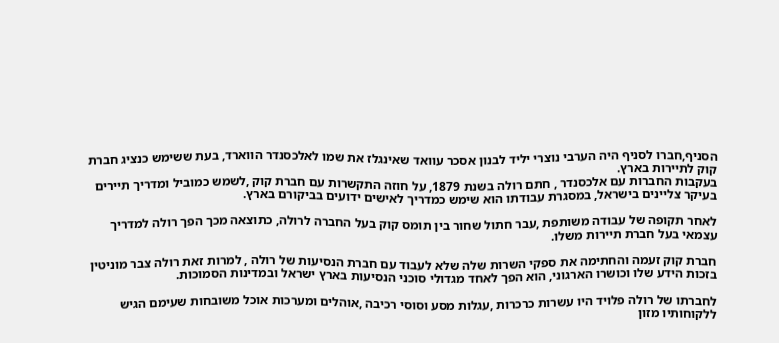הסניף,חברו לסניף היה הערבי נוצרי יליד לבנון אסכר עוואד שאינגלז את שמו לאלכסנדר הווארד, בעת ששימש כנציג חברת קוק לתיירות בארץ.
בעקבות החברות עם אלכסנדר , חתם רולה בשנת 1879, על חוזה התקשרות עם חברת קוק ,לשמש כמוביל ומדריך תיירים בעיקר צליינים בישראל, במסגרת עבודתו הוא שימש כמדריך לאישים ידועים בביקורם בארץ.

לאחר תקופה של עבודה משותפת ,עבר חתול שחור בין תומס קוק בעל החברה לרולה, כתוצאה מכך הפך רולה למדריך עצמאי בעל חברת תיירות משלו.

חברת קוק זעמה והחתימה את ספקי השרות שלה שלא לעבוד עם חברת הנסיעות של רולה , למרות זאת רולה צבר מוניטין בזכות הידע שלו וכושרו הארגוני, הוא הפך לאחד מגדולי סוכני הנסיעות בארץ ישראל ובמדינות הסמוכות.

לחברתו של רולה פלויד היו עשרות כרכרות ,עגלות מסע וסוסי רכיבה ,אוהלים ומערכות אוכל משובחות שעימם הגיש ללקוחותיו מזון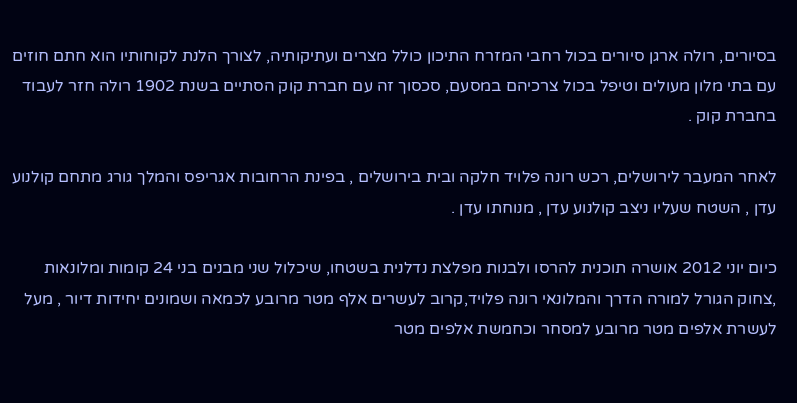בסיורים, רולה ארגן סיורים בכול רחבי המזרח התיכון כולל מצרים ועתיקותיה, לצורך הלנת לקוחותיו הוא חתם חוזים עם בתי מלון מעולים וטיפל בכול צרכיהם במסעם, סכסוך זה עם חברת קוק הסתיים בשנת 1902 רולה חזר לעבוד בחברת קוק .

לאחר המעבר לירושלים, רכש רונה פלויד חלקה ובית בירושלים , בפינת הרחובות אגריפס והמלך גורג מתחם קולנוע עדן , השטח שעליו ניצב קולנוע עדן , מנוחתו עדן .

כיום יוני 2012 אושרה תוכנית להרסו ולבנות מפלצת נדלנית בשטחו, שיכלול שני מבנים בני 24 קומות ומלונאות ,צחוק הגורל למורה הדרך והמלונאי רונה פלויד,קרוב לעשרים אלף מטר מרובע לכמאה ושמונים יחידות דיור , מעל לעשרת אלפים מטר מרובע למסחר וכחמשת אלפים מטר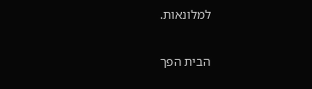למלונאות.

הבית הפך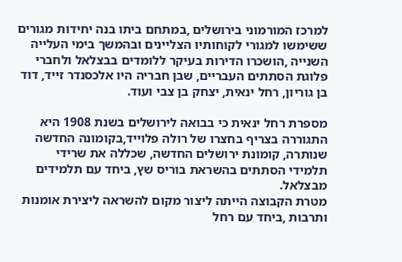למרכז המורמוני בירושלים ,במתחם ביתו בנה יחידות מגורים ששימשו למגורי לקוחותיו הצליינים ובהמשך בימי העלייה השנייה ,הושכרו הדירות בעיקר ללומדים בבצלאל ולחברי פלוגת הסתתים העבריים, שבן חבריה היו אלכסנדר זייד, דוד בן גוריון, רחל ינאית, יצחק בן צבי ועוד.

מספרת רחל ינאית כי בבואה לירושלים בשנת 1908 היא התגוררה בצריף בחצרו של רולה פלוייד,בקומונה החדשה שנותרה, קומונת ירושלים החדשה, שכללה את שרידי תלמידי הסתתים בהשראת בוריס שץ, ביחד עם תלמידים מבצלאל.
מטרת הקבוצה הייתה ליצור מקום להשראה ליצירת אומנות ותרבות ,ביחד עם רחל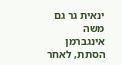ינאית גר גם משה אינגברמן הסתת, לאחר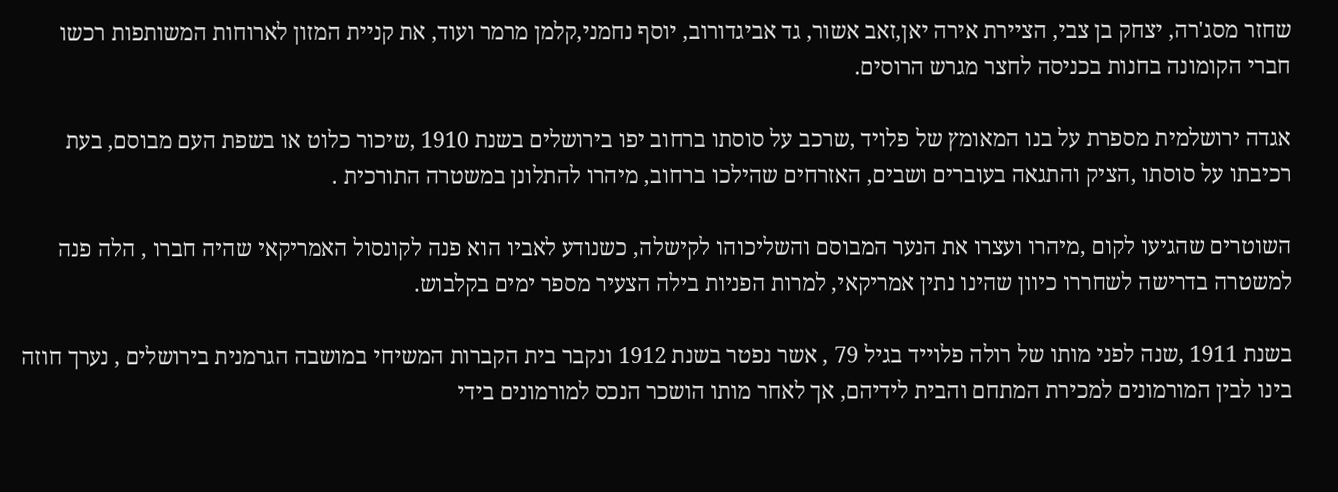שחזר מסג'רה, יצחק בן צבי, הציירת אירה יאן,זאב אשור, גד אביגדורוב, יוסף נחמני,קלמן מרמר ועוד, את קניית המזון לארוחות המשותפות רכשו חברי הקומונה בחנות בכניסה לחצר מגרש הרוסים.

אגדה ירושלמית מספרת על בנו המאומץ של פלויד ,שרכב על סוסתו ברחוב יפו בירושלים בשנת 1910 ,שיכור כלוט או בשפת העם מבוסם, בעת רכיבתו על סוסתו ,הציק והתגאה בעוברים ושבים, האזרחים שהילכו ברחוב, מיהרו להתלונן במשטרה התורכית .

השוטרים שהגיעו לקום ,מיהרו ועצרו את הנער המבוסם והשליכוהו לקישלה, כשנודע לאביו הוא פנה לקונסול האמריקאי שהיה חברו , הלה פנה למשטרה בדרישה לשחררו כיוון שהינו נתין אמריקאי, למרות הפניות בילה הצעיר מספר ימים בקלבוש.

בשנת 1911 ,שנה לפני מותו של רולה פלוייד בגיל 79 , אשר נפטר בשנת 1912 ונקבר בית הקברות המשיחי במושבה הגרמנית בירושלים , נערך חוזה בינו לבין המורמונים למכירת המתחם והבית לידיהם, אך לאחר מותו הושכר הנכס למורמונים בידי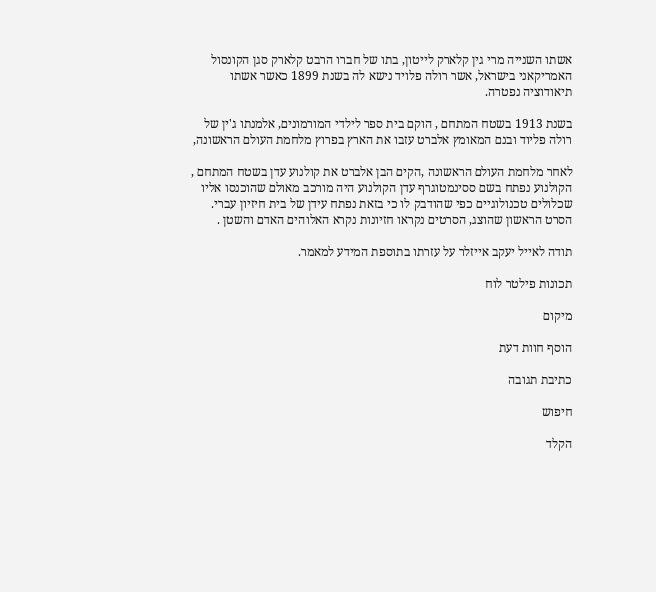אשתו השנייה מרי גין קלארק לייטון, בתו של חברו הרבט קלארק סגן הקונסול האמריקאני בישראל, אשר רולה פלויד נישא לה בשנת 1899 כאשר אשתו תיאודוציה נפטרה.

בשנת 1913 בשטח המתחם , הוקם בית ספר לילדי המורמונים, אלמנתו ג'ין של רולה פליוד ובנם המאומץ אלברט עזבו את הארץ בפרוץ מלחמת העולם הראשונה,

לאחר מלחמת העולם הראשונה ,הקים הבן אלברט את קולנוע עדן בשטח המתחם , הקולנוע נפתח בשם ססינמטוגרף עדן הקולנוע היה מורכב מאולם שהוכנסו אליו שכלולים טכנולוגיים כפי שהודבק לו כי בזאת נפתח עידן של בית חיזיון עברי.
הסרט הראשון שהוצג, הסרטים נקראו חזיונות נקרא האלוהים האדם והשטן .

תודה לאייל יעקב אייזלר על עזרתו בתוספת המידע למאמר.

תכונות פילטר לוח

מיקום

הוסף חוות דעת

כתיבת תגובה

חיפוש

הקלד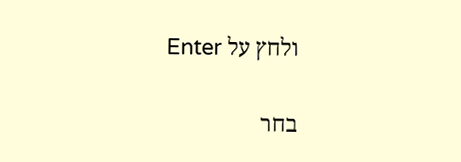ולחץ על Enter

בחר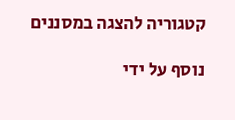קטגוריה להצגה במסננים

נוסף על ידי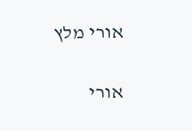אורי מלץ

אורי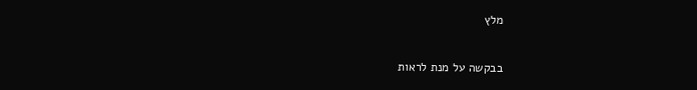מלץ

בבקשה על מנת לראות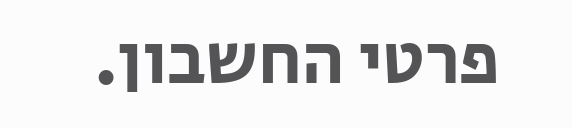פרטי החשבון.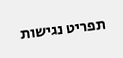תפריט נגישות